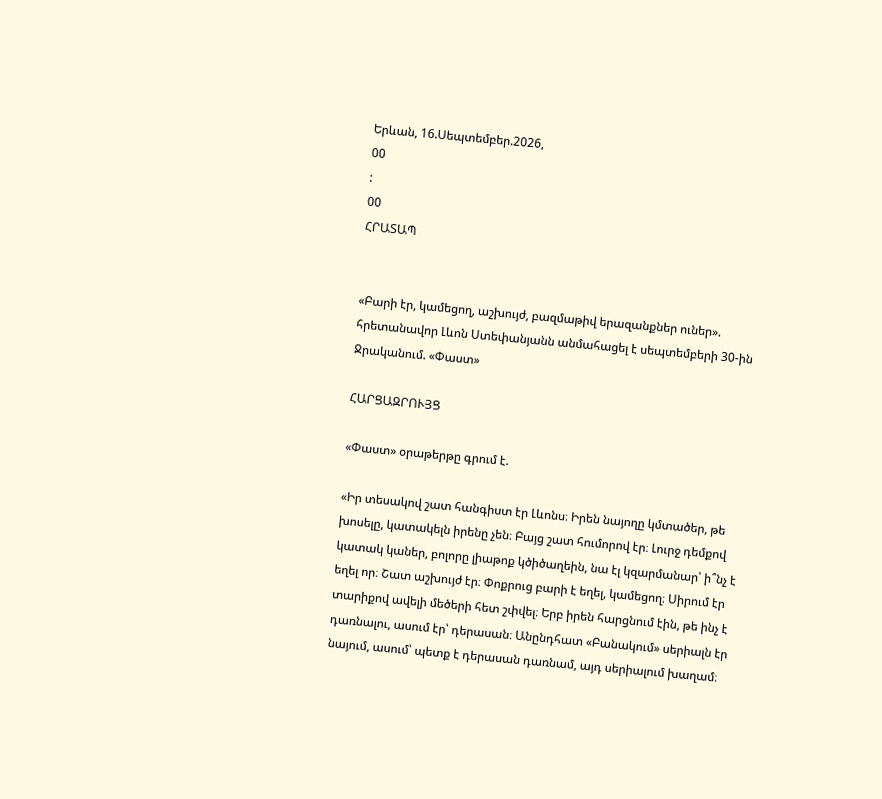Երևան, 16.Սեպտեմբեր.2026,
00
:
00
ՀՐԱՏԱՊ


«Բարի էր, կամեցող, աշխույժ, բազմաթիվ երազանքներ ուներ». հրետանավոր Լևոն Ստեփանյանն անմահացել է սեպտեմբերի 30-ին Ջրականում. «Փաստ»

ՀԱՐՑԱԶՐՈՒՅՑ

«Փաստ» օրաթերթը գրում է.

«Իր տեսակով շատ հանգիստ էր Լևոնս։ Իրեն նայողը կմտածեր, թե խոսելը, կատակելն իրենը չեն։ Բայց շատ հումորով էր։ Լուրջ դեմքով կատակ կաներ, բոլորը լիաթոք կծիծաղեին, նա էլ կզարմանար՝ ի՞նչ է եղել որ։ Շատ աշխույժ էր։ Փոքրուց բարի է եղել, կամեցող։ Սիրում էր տարիքով ավելի մեծերի հետ շփվել։ Երբ իրեն հարցնում էին, թե ինչ է դառնալու, ասում էր՝ դերասան։ Անընդհատ «Բանակում» սերիալն էր նայում, ասում՝ պետք է դերասան դառնամ, այդ սերիալում խաղամ։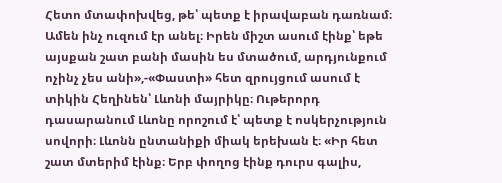Հետո մտափոխվեց, թե՝ պետք է իրավաբան դառնամ։ Ամեն ինչ ուզում էր անել։ Իրեն միշտ ասում էինք՝ եթե այսքան շատ բանի մասին ես մտածում, արդյունքում ոչինչ չես անի»,-«Փաստի» հետ զրույցում ասում է տիկին Հեղինեն՝ Լևոնի մայրիկը։ Ութերորդ դասարանում Լևոնը որոշում է՝ պետք է ոսկերչություն սովորի։ Լևոնն ընտանիքի միակ երեխան է։ «Իր հետ շատ մտերիմ էինք։ Երբ փողոց էինք դուրս գալիս,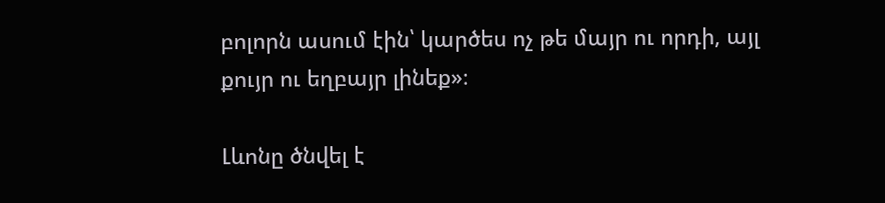բոլորն ասում էին՝ կարծես ոչ թե մայր ու որդի, այլ քույր ու եղբայր լինեք»։

Լևոնը ծնվել է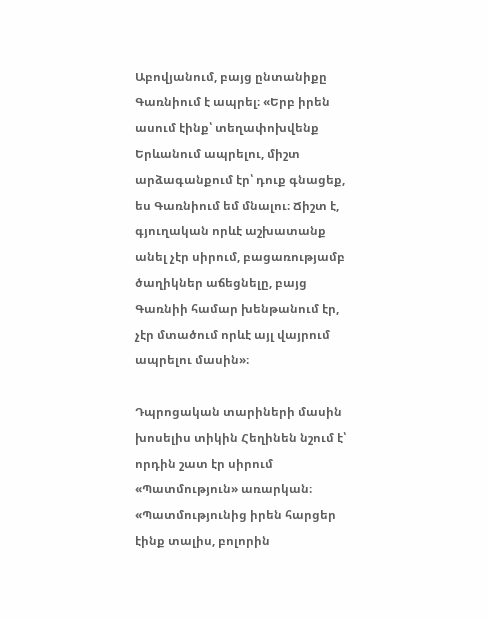Աբովյանում, բայց ընտանիքը Գառնիում է ապրել։ «Երբ իրեն ասում էինք՝ տեղափոխվենք Երևանում ապրելու, միշտ արձագանքում էր՝ դուք գնացեք, ես Գառնիում եմ մնալու։ Ճիշտ է, գյուղական որևէ աշխատանք անել չէր սիրում, բացառությամբ ծաղիկներ աճեցնելը, բայց Գառնիի համար խենթանում էր, չէր մտածում որևէ այլ վայրում ապրելու մասին»։

Դպրոցական տարիների մասին խոսելիս տիկին Հեղինեն նշում է՝ որդին շատ էր սիրում «Պատմություն» առարկան։ «Պատմությունից իրեն հարցեր էինք տալիս, բոլորին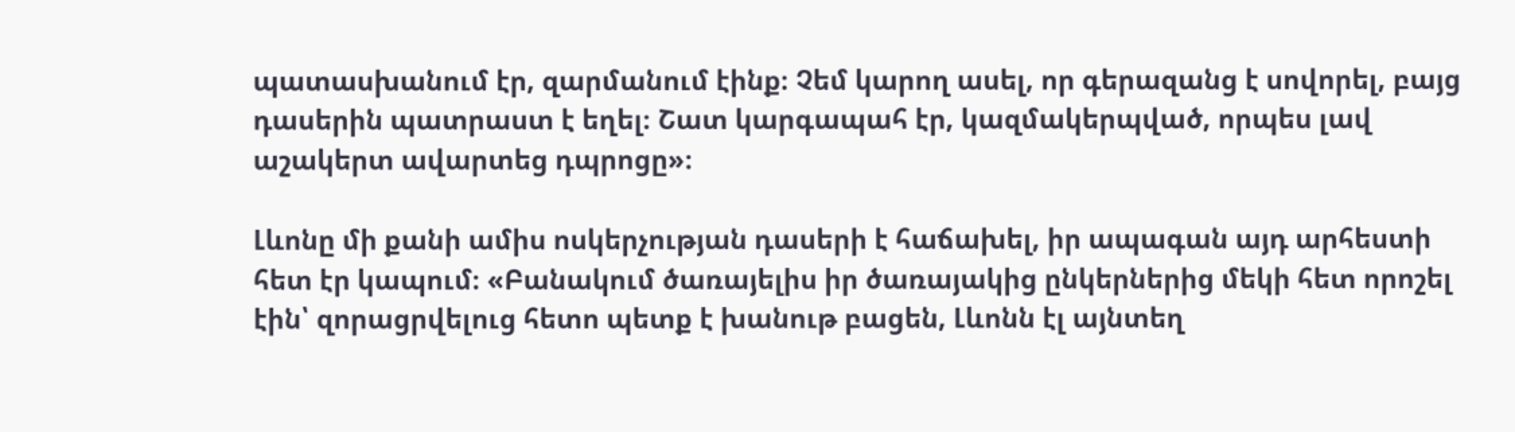պատասխանում էր, զարմանում էինք։ Չեմ կարող ասել, որ գերազանց է սովորել, բայց դասերին պատրաստ է եղել։ Շատ կարգապահ էր, կազմակերպված, որպես լավ աշակերտ ավարտեց դպրոցը»։

Լևոնը մի քանի ամիս ոսկերչության դասերի է հաճախել, իր ապագան այդ արհեստի հետ էր կապում։ «Բանակում ծառայելիս իր ծառայակից ընկերներից մեկի հետ որոշել էին՝ զորացրվելուց հետո պետք է խանութ բացեն, Լևոնն էլ այնտեղ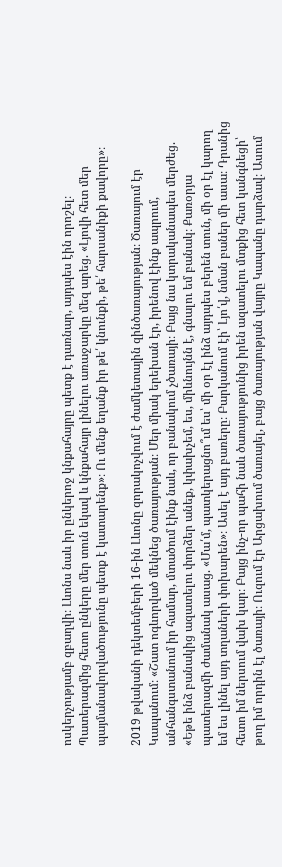ոսկերչությամբ զբաղվի։ Լևոնս նաև իր ընկերոջ կնքահայրը պետք է դառնար, այդպես էին որոշել։ Պատերազմից հետո ընկերը մեր տուն եկավ և կնքահայր լինելու առաջարկը մեզ արեց. «Լյովի հետ մեր պայմանավորվածությունը պետք է կատարենք»։ Ու մենք եղանք իր թե՛ կնունքի, թե՛ հարսանիքի քավորը»։

2019 թվականի դեկտեմբերի 16-ին Լևոնը զորակոչվում է ժամկետային զինծառայության։ Ծառայում էր Կապանում։ «Շատ ոգևորված մեկնեց ծառայության։ Մեր միակ երեխան էր, իրենով էինք ապրում, անհանգստանում իր համար, մտածում էինք նաև, որ բանակում չծառայի։ Բայց նա կտրականապես մերժեց. «Եթե ինձ բանակից ազատելու փորձեր անեք, կփախչեմ, ես, միևնույնն է, գնալու եմ բանակ։ Քառօրյա պատերազմի ժամանակ ասաց. «Մա՛մ, պատկերացնո՞ւմ ես՝ մի օր էլ ինձ այդպես բերեն տուն, մի օր էլ կարող եմ ես լինել այդ տղաների փոխարեն»։ Ասել է այդ բառերը։ Բարկանում էի՝ Լյո՛վ, նման բաներ մի ասա։ Դրանից հետո իմ ներսում վախ կար։ Բայց ինչ-որ պահի նաև ծառայությունից իրեն ազատելու մտքից հետ կանգնեցի՝ թող իմ որդին էլ ծառայի։ Ուզում էր Արցախում ծառայել, բայց ծառայության վայրը Կապանը դարձավ։ Ասում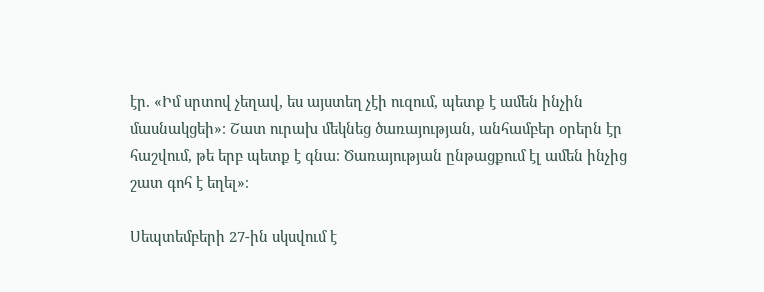էր. «Իմ սրտով չեղավ, ես այստեղ չէի ուզում, պետք է ամեն ինչին մասնակցեի»։ Շատ ուրախ մեկնեց ծառայության, անհամբեր օրերն էր հաշվում, թե երբ պետք է գնա։ Ծառայության ընթացքում էլ ամեն ինչից շատ գոհ է եղել»։

Սեպտեմբերի 27-ին սկսվում է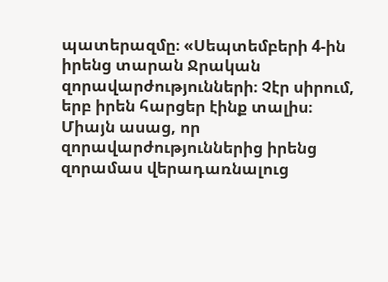պատերազմը։ «Սեպտեմբերի 4-ին իրենց տարան Ջրական զորավարժությունների։ Չէր սիրում, երբ իրեն հարցեր էինք տալիս։ Միայն ասաց, որ զորավարժություններից իրենց զորամաս վերադառնալուց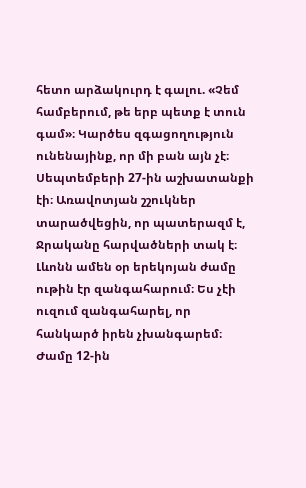հետո արձակուրդ է գալու. «Չեմ համբերում, թե երբ պետք է տուն գամ»։ Կարծես զգացողություն ունենայինք, որ մի բան այն չէ։ Սեպտեմբերի 27-ին աշխատանքի էի։ Առավոտյան շշուկներ տարածվեցին, որ պատերազմ է, Ջրականը հարվածների տակ է։ Լևոնն ամեն օր երեկոյան ժամը ութին էր զանգահարում։ Ես չէի ուզում զանգահարել, որ հանկարծ իրեն չխանգարեմ։ Ժամը 12-ին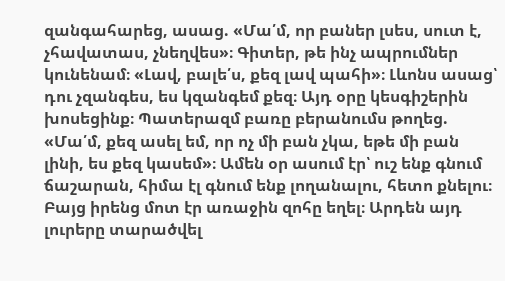զանգահարեց, ասաց. «Մա՛մ, որ բաներ լսես, սուտ է, չհավատաս, չնեղվես»։ Գիտեր, թե ինչ ապրումներ կունենամ։ «Լավ, բալե՛ս, քեզ լավ պահի»։ Լևոնս ասաց՝ դու չզանգես, ես կզանգեմ քեզ։ Այդ օրը կեսգիշերին խոսեցինք։ Պատերազմ բառը բերանումս թողեց. «Մա՛մ, քեզ ասել եմ, որ ոչ մի բան չկա, եթե մի բան լինի, ես քեզ կասեմ»։ Ամեն օր ասում էր՝ ուշ ենք գնում ճաշարան, հիմա էլ գնում ենք լողանալու, հետո քնելու։ Բայց իրենց մոտ էր առաջին զոհը եղել։ Արդեն այդ լուրերը տարածվել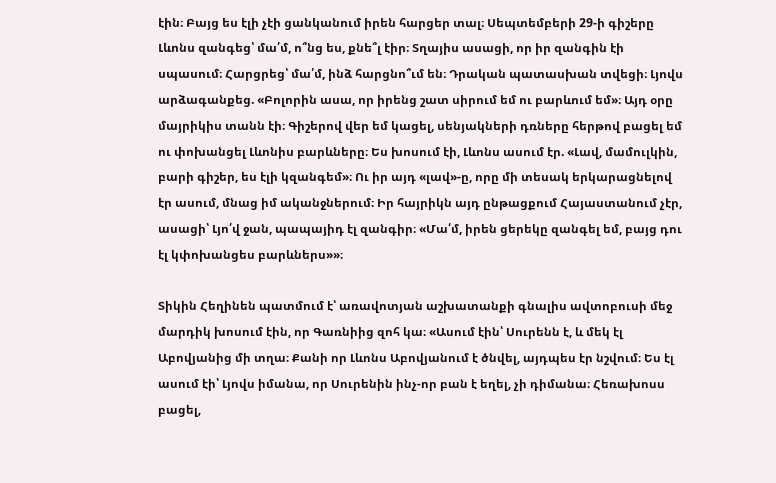էին։ Բայց ես էլի չէի ցանկանում իրեն հարցեր տալ։ Սեպտեմբերի 29-ի գիշերը Լևոնս զանգեց՝ մա՛մ, ո՞նց ես, քնե՞լ էիր։ Տղայիս ասացի, որ իր զանգին էի սպասում։ Հարցրեց՝ մա՛մ, ինձ հարցնո՞ւմ են։ Դրական պատասխան տվեցի։ Լյովս արձագանքեց. «Բոլորին ասա, որ իրենց շատ սիրում եմ ու բարևում եմ»։ Այդ օրը մայրիկիս տանն էի։ Գիշերով վեր եմ կացել, սենյակների դռները հերթով բացել եմ ու փոխանցել Լևոնիս բարևները։ Ես խոսում էի, Լևոնս ասում էր. «Լավ, մամուլկին, բարի գիշեր, ես էլի կզանգեմ»։ Ու իր այդ «լավ»-ը, որը մի տեսակ երկարացնելով էր ասում, մնաց իմ ականջներում։ Իր հայրիկն այդ ընթացքում Հայաստանում չէր, ասացի՝ Լյո՛վ ջան, պապայիդ էլ զանգիր։ «Մա՛մ, իրեն ցերեկը զանգել եմ, բայց դու էլ կփոխանցես բարևներս»»։

Տիկին Հեղինեն պատմում է՝ առավոտյան աշխատանքի գնալիս ավտոբուսի մեջ մարդիկ խոսում էին, որ Գառնիից զոհ կա։ «Ասում էին՝ Սուրենն է, և մեկ էլ Աբովյանից մի տղա։ Քանի որ Լևոնս Աբովյանում է ծնվել, այդպես էր նշվում։ Ես էլ ասում էի՝ Լյովս իմանա, որ Սուրենին ինչ-որ բան է եղել, չի դիմանա։ Հեռախոսս բացել,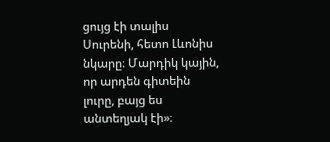ցույց էի տալիս Սուրենի, հետո Լևոնիս նկարը։ Մարդիկ կային, որ արդեն գիտեին լուրը, բայց ես անտեղյակ էի»։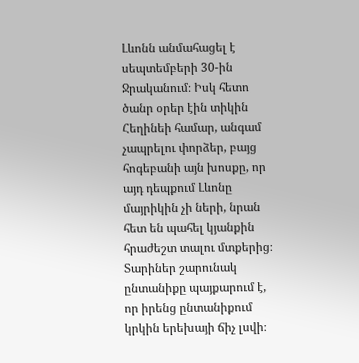Լևոնն անմահացել է սեպտեմբերի 30-ին Ջրականում։ Իսկ հետո ծանր օրեր էին տիկին Հեղինեի համար, անգամ չապրելու փորձեր, բայց հոգեբանի այն խոսքը, որ այդ դեպքում Լևոնը մայրիկին չի ների, նրան հետ են պահել կյանքին հրաժեշտ տալու մտքերից։ Տարիներ շարունակ ընտանիքը պայքարում է, որ իրենց ընտանիքում կրկին երեխայի ճիչ լսվի։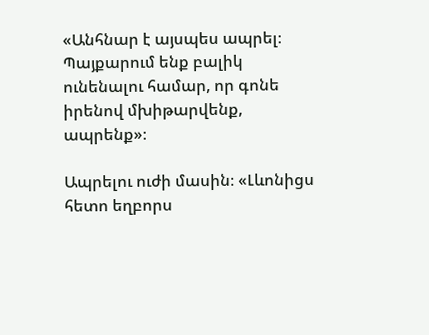«Անհնար է այսպես ապրել։ Պայքարում ենք բալիկ ունենալու համար, որ գոնե իրենով մխիթարվենք, ապրենք»։

Ապրելու ուժի մասին։ «Լևոնիցս հետո եղբորս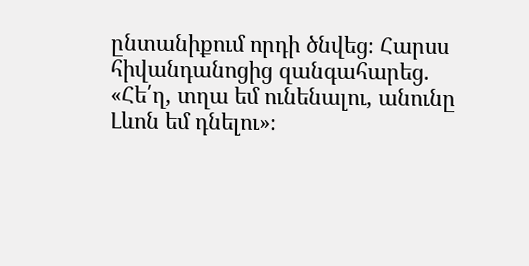ընտանիքում որդի ծնվեց։ Հարսս հիվանդանոցից զանգահարեց. «Հե՛ղ, տղա եմ ունենալու, անունը Լևոն եմ դնելու»։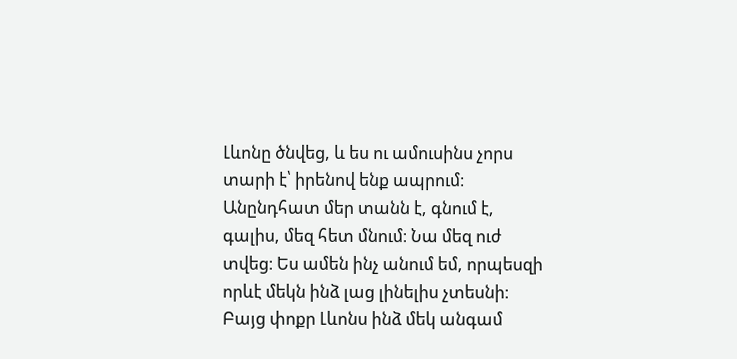Լևոնը ծնվեց, և ես ու ամուսինս չորս տարի է՝ իրենով ենք ապրում։ Անընդհատ մեր տանն է, գնում է, գալիս, մեզ հետ մնում։ Նա մեզ ուժ տվեց։ Ես ամեն ինչ անում եմ, որպեսզի որևէ մեկն ինձ լաց լինելիս չտեսնի։ Բայց փոքր Լևոնս ինձ մեկ անգամ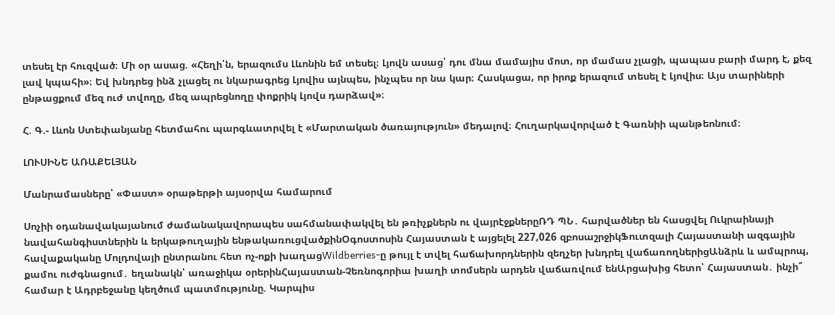տեսել էր հուզված։ Մի օր ասաց. «Հեղի՛ն, երազումս Լևոնին եմ տեսել։ Լյովն ասաց՝ դու մնա մամայիս մոտ, որ մամաս չլացի, պապաս բարի մարդ է, քեզ լավ կպահի»։ Եվ խնդրեց ինձ չլացել ու նկարագրեց Լյովիս այնպես, ինչպես որ նա կար։ Հասկացա, որ իրոք երազում տեսել է Լյովիս։ Այս տարիների ընթացքում մեզ ուժ տվողը, մեզ ապրեցնողը փոքրիկ Լյովս դարձավ»։

Հ. Գ.- Լևոն Ստեփանյանը հետմահու պարգևատրվել է «Մարտական ծառայություն» մեդալով։ Հուղարկավորված է Գառնիի պանթեոնում։

ԼՈՒՍԻՆԵ ԱՌԱՔԵԼՅԱՆ

Մանրամասները՝ «Փաստ» օրաթերթի այսօրվա համարում

Սոչիի օդանավակայանում ժամանակավորապես սահմանափակվել են թռիչքներն ու վայրէջքներըՌԴ ՊՆ․ հարվածներ են հասցվել Ուկրաինայի նավահանգիստներին և երկաթուղային ենթակառուցվածքինՕգոստոսին Հայաստան է այցելել 227,026 զբոսաշրջիկՖուտզալի Հայաստանի ազգային հավաքականը Մոլդովայի ընտրանու հետ ոչ-ոքի խաղացWildberries-ը թույլ է տվել հաճախորդներին զեղչեր խնդրել վաճառողներիցԱնձրև և ամպրոպ, քամու ուժգնացում․ եղանակն՝ առաջիկա օրերինՀայաստան-Չեռնոգորիա խաղի տոմսերն արդեն վաճառվում ենԱրցախից հետո՝ Հայաստան․ ինչի՞ համար է Ադրբեջանը կեղծում պատմությունը. Կարպիս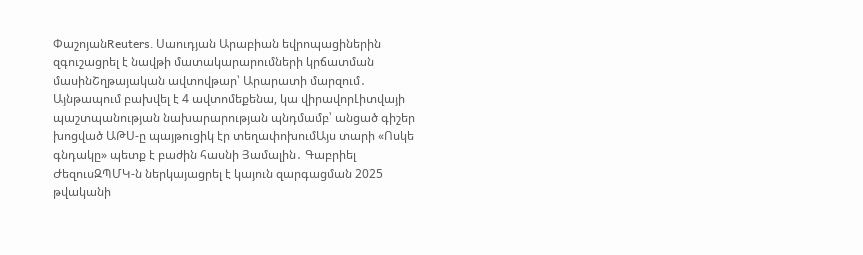ՓաշոյանReuters․ Սաուդյան Արաբիան եվրոպացիներին զգուշացրել է նավթի մատակարարումների կրճատման մասինՇղթայական ավտովթար՝ Արարատի մարզում․ Այնթապում բախվել է 4 ավտոմեքենա, կա վիրավորԼիտվայի պաշտպանության նախարարության պնդմամբ՝ անցած գիշեր խոցված ԱԹՍ-ը պայթուցիկ էր տեղափոխումԱյս տարի «Ոսկե գնդակը» պետք է բաժին հասնի Յամալին․ Գաբրիել ԺեզուսԶՊՄԿ-ն ներկայացրել է կայուն զարգացման 2025 թվականի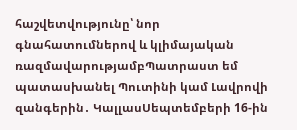հաշվետվությունը՝ նոր գնահատումներով և կլիմայական ռազմավարությամբՊատրաստ եմ պատասխանել Պուտինի կամ Լավրովի զանգերին․ ԿալլասՍեպտեմբերի 16-ին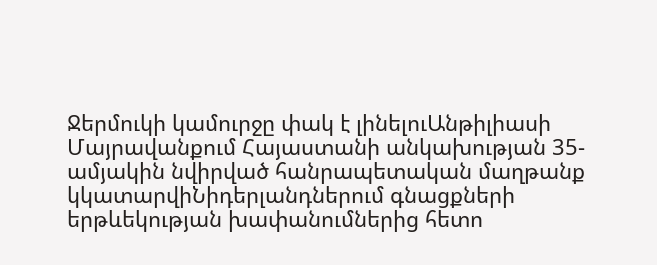Ջերմուկի կամուրջը փակ է լինելուԱնթիլիասի Մայրավանքում Հայաստանի անկախության 35-ամյակին նվիրված հանրապետական մաղթանք կկատարվիՆիդերլանդներում գնացքների երթևեկության խափանումներից հետո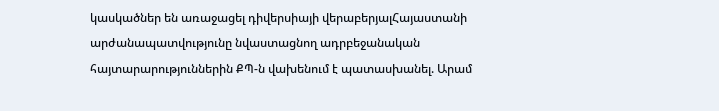կասկածներ են առաջացել դիվերսիայի վերաբերյալՀայաստանի արժանապատվությունը նվաստացնող ադրբեջանական հայտարարություններին ՔՊ-ն վախենում է պատասխանել. Արամ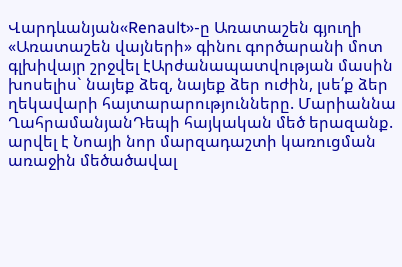Վարդևանյան«Renault»-ը Առատաշեն գյուղի «Առատաշեն վայների» գինու գործարանի մոտ գլխիվայր շրջվել էԱրժանապատվության մասին խոսելիս` նայեք ձեզ, նայեք ձեր ուժին, լսե՛ք ձեր ղեկավարի հայտարարությունները. Մարիաննա ՂահրամանյանԴեպի հայկական մեծ երազանք. արվել է Նոայի նոր մարզադաշտի կառուցման առաջին մեծածավալ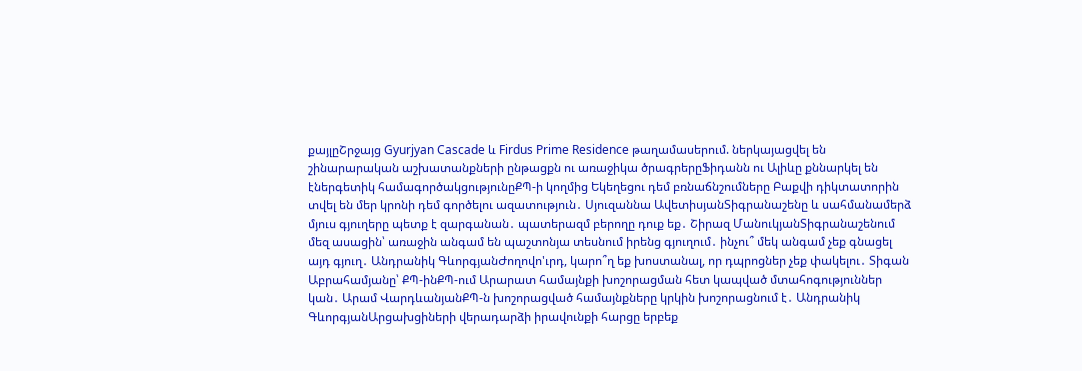քայլըՇրջայց Gyurjyan Cascade և Firdus Prime Residence թաղամասերում. ներկայացվել են շինարարական աշխատանքների ընթացքն ու առաջիկա ծրագրերըՖիդանն ու Ալիևը քննարկել են էներգետիկ համագործակցությունըՔՊ-ի կողմից Եկեղեցու դեմ բռնաճնշումները Բաքվի դիկտատորին տվել են մեր կրոնի դեմ գործելու ազատություն․ Սյուզաննա ԱվետիսյանՏիգրանաշենը և սահմանամերձ մյուս գյուղերը պետք է զարգանան․ պատերազմ բերողը դուք եք․ Շիրազ ՄանուկյանՏիգրանաշենում մեզ ասացին՝ առաջին անգամ են պաշտոնյա տեսնում իրենց գյուղում․ ինչու՞ մեկ անգամ չեք գնացել այդ գյուղ․ Անդրանիկ ԳևորգյանԺողովո'ւրդ, կարո՞ղ եք խոստանալ, որ դպրոցներ չեք փակելու․ Տիգան Աբրահամյանը՝ ՔՊ-ինՔՊ-ում Արարատ համայնքի խոշորացման հետ կապված մտահոգություններ կան․ Արամ ՎարդևանյանՔՊ-ն խոշորացված համայնքները կրկին խոշորացնում է․ Անդրանիկ ԳևորգյանԱրցախցիների վերադարձի իրավունքի հարցը երբեք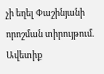չի եղել Փաշինյանի որոշման տիրույթում. Ավետիք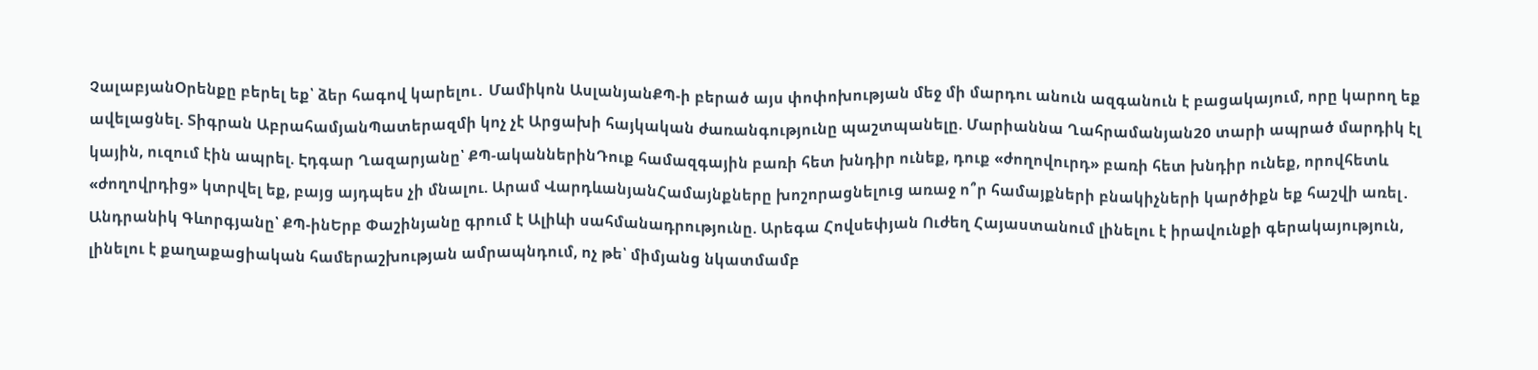ՉալաբյանՕրենքը բերել եք՝ ձեր հագով կարելու․ Մամիկոն ԱսլանյանՔՊ-ի բերած այս փոփոխության մեջ մի մարդու անուն ազգանուն է բացակայում, որը կարող եք ավելացնել. Տիգրան ԱբրահամյանՊատերազմի կոչ չէ Արցախի հայկական ժառանգությունը պաշտպանելը. Մարիաննա Ղահրամանյան20 տարի ապրած մարդիկ էլ կային, ուզում էին ապրել. Էդգար Ղազարյանը՝ ՔՊ-ականներինԴուք համազգային բառի հետ խնդիր ունեք, դուք «ժողովուրդ» բառի հետ խնդիր ունեք, որովհետև «ժողովրդից» կտրվել եք, բայց այդպես չի մնալու. Արամ ՎարդևանյանՀամայնքները խոշորացնելուց առաջ ո՞ր համայքների բնակիչների կարծիքն եք հաշվի առել․ Անդրանիկ Գևորգյանը՝ ՔՊ-ինԵրբ Փաշինյանը գրում է Ալիևի սահմանադրությունը. Արեգա Հովսեփյան Ուժեղ Հայաստանում լինելու է իրավունքի գերակայություն, լինելու է քաղաքացիական համերաշխության ամրապնդում, ոչ թե՝ միմյանց նկատմամբ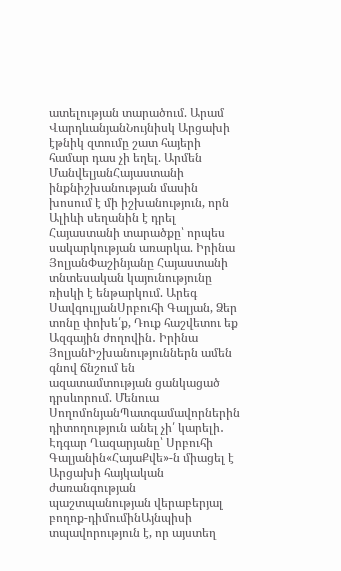ատելության տարածում. Արամ ՎարդևանյանՆույնիսկ Արցախի էթնիկ զտումը շատ հայերի համար դաս չի եղել. Արմեն ՄանվելյանՀայաստանի ինքնիշխանության մասին խոսում է մի իշխանություն, որն Ալիևի սեղանին է դրել Հայաստանի տարածքը՝ որպես սակարկության առարկա. Իրինա ՅոլյանՓաշինյանը Հայաստանի տնտեսական կայունությունը ռիսկի է ենթարկում. Արեգ ՍավգուլյանՍրբուհի Գալյան, Ձեր տոնը փոխե՛ք, Դուք հաշվետու եք Ազգային ժողովին․ Իրինա ՅոլյանԻշխանություններն ամեն գնով ճնշում են ազատամտության ցանկացած դրսևորում. Մենուա ՍողոմոնյանՊատգամավորներին դիտողություն անել չի՛ կարելի․ Էդգար Ղազարյանը՝ Սրբուհի Գալյանին«ՀայաՔվե»-ն միացել է Արցախի հայկական ժառանգության պաշտպանության վերաբերյալ բողոք-դիմումինԱյնպիսի տպավորություն է, որ այստեղ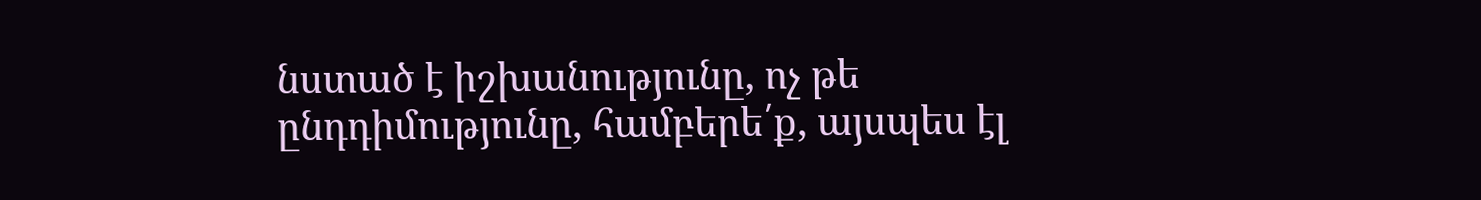նստած է իշխանությունը, ոչ թե ընդդիմությունը, համբերե՛ք, այսպես էլ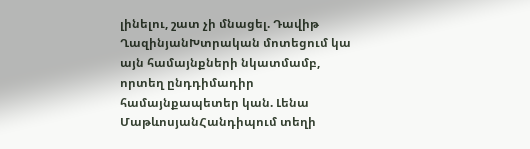լինելու, շատ չի մնացել. Դավիթ ՂազինյանԽտրական մոտեցում կա այն համայնքների նկատմամբ, որտեղ ընդդիմադիր համայնքապետեր կան. Լենա ՄաթևոսյանՀանդիպում տեղի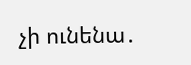չի ունենա․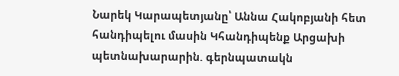Նարեկ Կարապետյանը՝ Աննա Հակոբյանի հետ հանդիպելու մասին Կհանդիպենք Արցախի պետնախարարին. գերնպատակն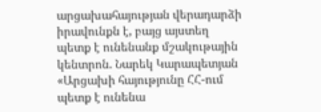արցախահայության վերադարձի իրավունքն է, բայց այստեղ պետք է ունենանք մշակութային կենտրոն. Նարեկ Կարապետյան «Արցախի հայությունը ՀՀ-ում պետք է ունենա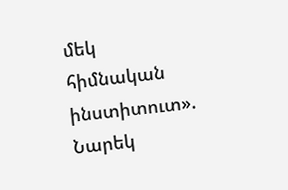մեկ հիմնական ինստիտուտ». Նարեկ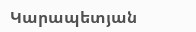Կարապետյան